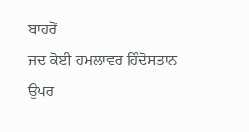ਬਾਹਰੋਂ
ਜਦ ਕੋਈ ਹਮਲਾਵਰ ਹਿੰਦੋਸਤਾਨ ਉਪਰ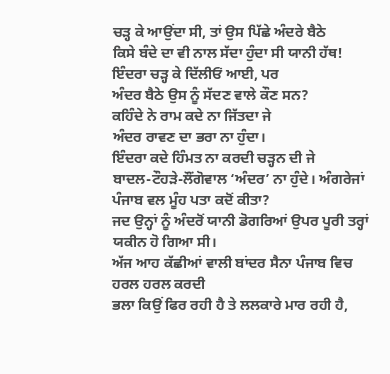ਚੜ੍ਹ ਕੇ ਆਉਂਦਾ ਸੀ, ਤਾਂ ਉਸ ਪਿੱਛੇ ਅੰਦਰੇ ਬੈਠੇ
ਕਿਸੇ ਬੰਦੇ ਦਾ ਵੀ ਨਾਲ ਸੱਦਾ ਹੁੰਦਾ ਸੀ ਯਾਨੀ ਹੱਥ!
ਇੰਦਰਾ ਚੜ੍ਹ ਕੇ ਦਿੱਲੀਓਂ ਆਈ, ਪਰ
ਅੰਦਰ ਬੈਠੇ ਉਸ ਨੂੰ ਸੱਦਣ ਵਾਲੇ ਕੌਣ ਸਨ?
ਕਹਿੰਦੇ ਨੇ ਰਾਮ ਕਦੇ ਨਾ ਜਿੱਤਦਾ ਜੇ
ਅੰਦਰ ਰਾਵਣ ਦਾ ਭਰਾ ਨਾ ਹੁੰਦਾ।
ਇੰਦਰਾ ਕਦੇ ਹਿੰਮਤ ਨਾ ਕਰਦੀ ਚੜ੍ਹਨ ਦੀ ਜੇ
ਬਾਦਲ-ਟੌਹੜੇ-ਲੌਂਗੋਵਾਲ ‘ਅੰਦਰ’ ਨਾ ਹੁੰਦੇ। ਅੰਗਰੇਜਾਂ ਪੰਜਾਬ ਵਲ ਮੂੰਹ ਪਤਾ ਕਦੋਂ ਕੀਤਾ?
ਜਦ ਉਨ੍ਹਾਂ ਨੂੰ ਅੰਦਰੋਂ ਯਾਨੀ ਡੋਗਰਿਆਂ ਉਪਰ ਪੂਰੀ ਤਰ੍ਹਾਂ ਯਕੀਨ ਹੋ ਗਿਆ ਸੀ।
ਅੱਜ ਆਹ ਕੱਛੀਆਂ ਵਾਲੀ ਬਾਂਦਰ ਸੈਨਾ ਪੰਜਾਬ ਵਿਚ ਹਰਲ ਹਰਲ ਕਰਦੀ
ਭਲਾ ਕਿਉਂ ਫਿਰ ਰਹੀ ਹੈ ਤੇ ਲਲਕਾਰੇ ਮਾਰ ਰਹੀ ਹੈ,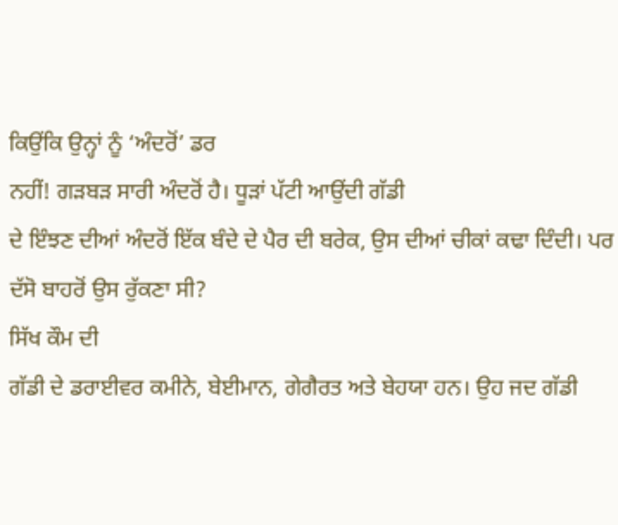ਕਿਉਂਕਿ ਉਨ੍ਹਾਂ ਨੂੰ ‘ਅੰਦਰੋਂ’ ਡਰ
ਨਹੀਂ! ਗੜਬੜ ਸਾਰੀ ਅੰਦਰੋਂ ਹੈ। ਧੂੜਾਂ ਪੱਟੀ ਆਉਂਦੀ ਗੱਡੀ
ਦੇ ਇੰਝਣ ਦੀਆਂ ਅੰਦਰੋਂ ਇੱਕ ਬੰਦੇ ਦੇ ਪੈਰ ਦੀ ਬਰੇਕ, ਉਸ ਦੀਆਂ ਚੀਕਾਂ ਕਢਾ ਦਿੰਦੀ। ਪਰ
ਦੱਸੋ ਬਾਹਰੋਂ ਉਸ ਰੁੱਕਣਾ ਸੀ?
ਸਿੱਖ ਕੌਮ ਦੀ
ਗੱਡੀ ਦੇ ਡਰਾਈਵਰ ਕਮੀਨੇ, ਬੇਈਮਾਨ, ਗੇਗੈਰਤ ਅਤੇ ਬੇਹਯਾ ਹਨ। ਉਹ ਜਦ ਗੱਡੀ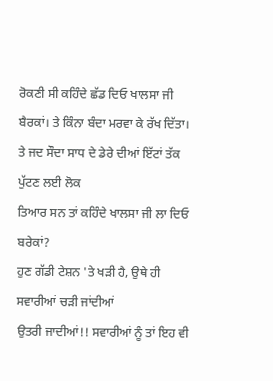ਰੋਕਣੀ ਸੀ ਕਹਿੰਦੇ ਛੱਡ ਦਿਓ ਖਾਲਸਾ ਜੀ ਬੈਰਕਾਂ। ਤੇ ਕਿੰਨਾ ਬੰਦਾ ਮਰਵਾ ਕੇ ਰੱਖ ਦਿੱਤਾ।
ਤੇ ਜਦ ਸੌਦਾ ਸਾਧ ਦੇ ਡੇਰੇ ਦੀਆਂ ਇੱਟਾਂ ਤੱਕ ਪੁੱਟਣ ਲਈ ਲੋਕ
ਤਿਆਰ ਸਨ ਤਾਂ ਕਹਿੰਦੇ ਖਾਲਸਾ ਜੀ ਲਾ ਦਿਓ ਬਰੇਕਾਂ?
ਹੁਣ ਗੱਡੀ ਟੇਸ਼ਨ 'ਤੇ ਖੜੀ ਹੈ, ਉਥੇ ਹੀ ਸਵਾਰੀਆਂ ਚੜੀ ਜਾਂਦੀਆਂ
ਉਤਰੀ ਜਾਦੀਆਂ!! ਸਵਾਰੀਆਂ ਨੂੰ ਤਾਂ ਇਹ ਵੀ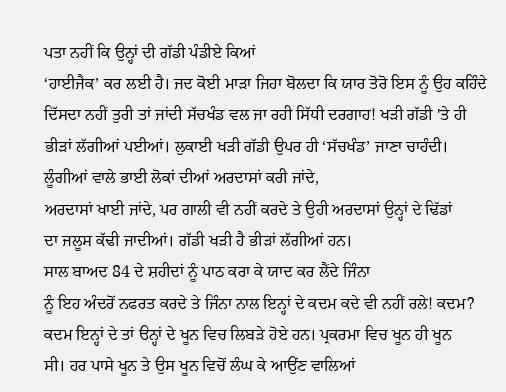ਪਤਾ ਨਹੀਂ ਕਿ ਉਨ੍ਹਾਂ ਦੀ ਗੱਡੀ ਪੰਡੀਏ ਕਿਆਂ
‘ਹਾਈਜੈਕ’ ਕਰ ਲਈ ਹੈ। ਜਦ ਕੋਈ ਮਾੜਾ ਜਿਹਾ ਬੋਲਦਾ ਕਿ ਯਾਰ ਤੋਰੋ ਇਸ ਨੂੰ ਉਹ ਕਹਿੰਦੇ
ਦਿੱਸਦਾ ਨਹੀਂ ਤੁਰੀ ਤਾਂ ਜਾਂਦੀ ਸੱਚਖੰਡ ਵਲ ਜਾ ਰਹੀ ਸਿੱਧੀ ਦਰਗਾਹ! ਖੜੀ ਗੱਡੀ 'ਤੇ ਹੀ
ਭੀੜਾਂ ਲੱਗੀਆਂ ਪਈਆਂ। ਲੁਕਾਈ ਖੜੀ ਗੱਡੀ ਉਪਰ ਹੀ ‘ਸੱਚਖੰਡ’ ਜਾਣਾ ਚਾਹੰਦੀ।
ਲੂੰਗੀਆਂ ਵਾਲੇ ਭਾਈ ਲੋਕਾਂ ਦੀਆਂ ਅਰਦਾਸਾਂ ਕਰੀ ਜਾਂਦੇ,
ਅਰਦਾਸਾਂ ਖਾਈ ਜਾਂਦੇ, ਪਰ ਗਾਲੀ ਵੀ ਨਹੀਂ ਕਰਦੇ ਤੇ ਉਹੀ ਅਰਦਾਸਾਂ ਉਨ੍ਹਾਂ ਦੇ ਢਿੱਡਾਂ
ਦਾ ਜਲੂਸ ਕੱਢੀ ਜਾਦੀਆਂ। ਗੱਡੀ ਖੜੀ ਹੈ ਭੀੜਾਂ ਲੱਗੀਆਂ ਹਨ।
ਸਾਲ ਬਾਅਦ 84 ਦੇ ਸ਼ਹੀਦਾਂ ਨੂੰ ਪਾਠ ਕਰਾ ਕੇ ਯਾਦ ਕਰ ਲੈਂਦੇ ਜਿੰਨਾ
ਨੂੰ ਇਹ ਅੰਦਰੋਂ ਨਫਰਤ ਕਰਦੇ ਤੇ ਜਿੰਨਾ ਨਾਲ ਇਨ੍ਹਾਂ ਦੇ ਕਦਮ ਕਦੇ ਵੀ ਨਹੀਂ ਰਲੇ! ਕਦਮ?
ਕਦਮ ਇਨ੍ਹਾਂ ਦੇ ਤਾਂ ੳਨ੍ਹਾਂ ਦੇ ਖੂਨ ਵਿਚ ਲਿਬੜੇ ਹੋਏ ਹਨ। ਪ੍ਰਕਰਮਾ ਵਿਚ ਖੂਨ ਹੀ ਖੂਨ
ਸੀ। ਹਰ ਪਾਸੇ ਖੂਨ ਤੇ ਉਸ ਖੂਨ ਵਿਚੋਂ ਲੰਘ ਕੇ ਆਉਂਣ ਵਾਲਿਆਂ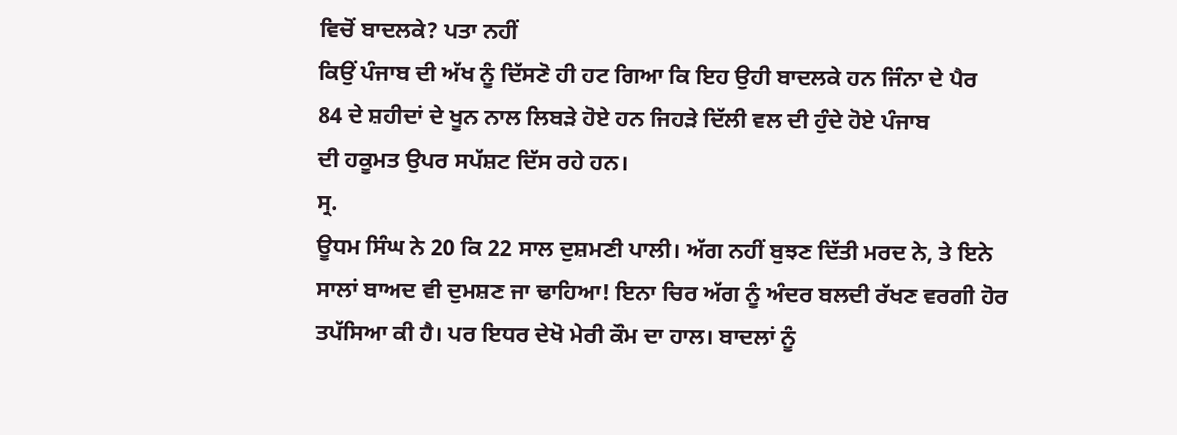ਵਿਚੋਂ ਬਾਦਲਕੇ? ਪਤਾ ਨਹੀਂ
ਕਿਉਂ ਪੰਜਾਬ ਦੀ ਅੱਖ ਨੂੰ ਦਿੱਸਣੋ ਹੀ ਹਟ ਗਿਆ ਕਿ ਇਹ ਉਹੀ ਬਾਦਲਕੇ ਹਨ ਜਿੰਨਾ ਦੇ ਪੈਰ
84 ਦੇ ਸ਼ਹੀਦਾਂ ਦੇ ਖੂਨ ਨਾਲ ਲਿਬੜੇ ਹੋਏ ਹਨ ਜਿਹੜੇ ਦਿੱਲੀ ਵਲ ਦੀ ਹੁੰਦੇ ਹੋਏ ਪੰਜਾਬ
ਦੀ ਹਕੂਮਤ ਉਪਰ ਸਪੱਸ਼ਟ ਦਿੱਸ ਰਹੇ ਹਨ।
ਸ੍ਰ.
ਊਧਮ ਸਿੰਘ ਨੇ 20 ਕਿ 22 ਸਾਲ ਦੁਸ਼ਮਣੀ ਪਾਲੀ। ਅੱਗ ਨਹੀਂ ਬੁਝਣ ਦਿੱਤੀ ਮਰਦ ਨੇ, ਤੇ ਇਨੇ
ਸਾਲਾਂ ਬਾਅਦ ਵੀ ਦੁਮਸ਼ਣ ਜਾ ਢਾਹਿਆ! ਇਨਾ ਚਿਰ ਅੱਗ ਨੂੰ ਅੰਦਰ ਬਲਦੀ ਰੱਖਣ ਵਰਗੀ ਹੋਰ
ਤਪੱਸਿਆ ਕੀ ਹੈ। ਪਰ ਇਧਰ ਦੇਖੋ ਮੇਰੀ ਕੌਮ ਦਾ ਹਾਲ। ਬਾਦਲਾਂ ਨੂੰ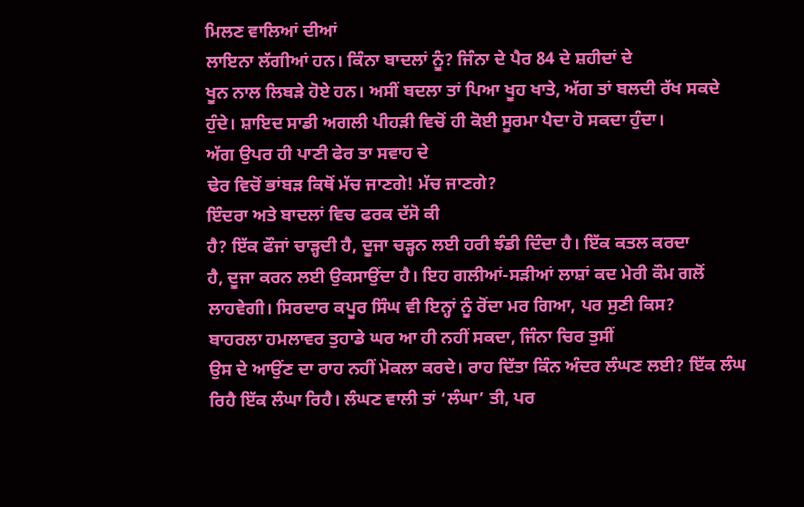ਮਿਲਣ ਵਾਲਿਆਂ ਦੀਆਂ
ਲਾਇਨਾ ਲੱਗੀਆਂ ਹਨ। ਕਿੰਨਾ ਬਾਦਲਾਂ ਨੂੰ? ਜਿੰਨਾ ਦੇ ਪੈਰ 84 ਦੇ ਸ਼ਹੀਦਾਂ ਦੇ
ਖੂਨ ਨਾਲ ਲਿਬੜੇ ਹੋਏ ਹਨ। ਅਸੀਂ ਬਦਲਾ ਤਾਂ ਪਿਆ ਖੂਹ ਖਾਤੇ, ਅੱਗ ਤਾਂ ਬਲਦੀ ਰੱਖ ਸਕਦੇ
ਹੁੰਦੇ। ਸ਼ਾਇਦ ਸਾਡੀ ਅਗਲੀ ਪੀਹੜੀ ਵਿਚੋਂ ਹੀ ਕੋਈ ਸੂਰਮਾ ਪੈਦਾ ਹੋ ਸਕਦਾ ਹੁੰਦਾ।
ਅੱਗ ਉਪਰ ਹੀ ਪਾਣੀ ਫੇਰ ਤਾ ਸਵਾਹ ਦੇ
ਢੇਰ ਵਿਚੋਂ ਭਾਂਬੜ ਕਿਥੋਂ ਮੱਚ ਜਾਣਗੇ! ਮੱਚ ਜਾਣਗੇ?
ਇੰਦਰਾ ਅਤੇ ਬਾਦਲਾਂ ਵਿਚ ਫਰਕ ਦੱਸੋ ਕੀ
ਹੈ? ਇੱਕ ਫੌਜਾਂ ਚਾੜ੍ਹਦੀ ਹੈ, ਦੂਜਾ ਚੜ੍ਹਨ ਲਈ ਹਰੀ ਝੰਡੀ ਦਿੰਦਾ ਹੈ। ਇੱਕ ਕਤਲ ਕਰਦਾ
ਹੈ, ਦੂਜਾ ਕਰਨ ਲਈ ਉਕਸਾਉਂਦਾ ਹੈ। ਇਹ ਗਲੀਆਂ-ਸੜੀਆਂ ਲਾਸ਼ਾਂ ਕਦ ਮੇਰੀ ਕੌਮ ਗਲੋਂ
ਲਾਹਵੇਗੀ। ਸਿਰਦਾਰ ਕਪੂਰ ਸਿੰਘ ਵੀ ਇਨ੍ਹਾਂ ਨੂੰ ਰੋਂਦਾ ਮਰ ਗਿਆ, ਪਰ ਸੁਣੀ ਕਿਸ?
ਬਾਹਰਲਾ ਹਮਲਾਵਰ ਤੁਹਾਡੇ ਘਰ ਆ ਹੀ ਨਹੀਂ ਸਕਦਾ, ਜਿੰਨਾ ਚਿਰ ਤੁਸੀਂ
ਉਸ ਦੇ ਆਉਂਣ ਦਾ ਰਾਹ ਨਹੀਂ ਮੋਕਲਾ ਕਰਦੇ। ਰਾਹ ਦਿੱਤਾ ਕਿੰਨ ਅੰਦਰ ਲੰਘਣ ਲਈ? ਇੱਕ ਲੰਘ
ਰਿਹੈ ਇੱਕ ਲੰਘਾ ਰਿਹੈ। ਲੰਘਣ ਵਾਲੀ ਤਾਂ ‘ਲੰਘਾ’ ਤੀ, ਪਰ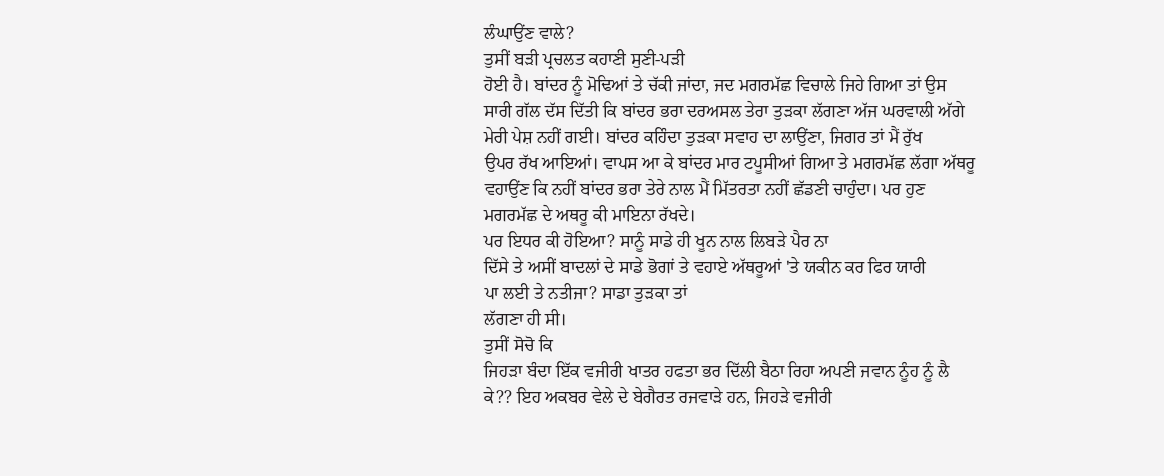ਲੰਘਾਉਂਣ ਵਾਲੇ?
ਤੁਸੀਂ ਬੜੀ ਪ੍ਰਚਲਤ ਕਹਾਣੀ ਸੁਣੀ-ਪੜੀ
ਹੋਈ ਹੈ। ਬਾਂਦਰ ਨੂੰ ਮੋਢਿਆਂ ਤੇ ਚੱਕੀ ਜਾਂਦਾ, ਜਦ ਮਗਰਮੱਛ ਵਿਚਾਲੇ ਜਿਹੇ ਗਿਆ ਤਾਂ ਉਸ
ਸਾਰੀ ਗੱਲ ਦੱਸ ਦਿੱਤੀ ਕਿ ਬਾਂਦਰ ਭਰਾ ਦਰਅਸਲ ਤੇਰਾ ਤੁੜਕਾ ਲੱਗਣਾ ਅੱਜ ਘਰਵਾਲੀ ਅੱਗੇ
ਮੇਰੀ ਪੇਸ਼ ਨਹੀਂ ਗਈ। ਬਾਂਦਰ ਕਹਿੰਦਾ ਤੁੜਕਾ ਸਵਾਹ ਦਾ ਲਾਉਂਣਾ, ਜਿਗਰ ਤਾਂ ਮੈਂ ਰੁੱਖ
ਉਪਰ ਰੱਖ ਆਇਆਂ। ਵਾਪਸ ਆ ਕੇ ਬਾਂਦਰ ਮਾਰ ਟਪੂਸੀਆਂ ਗਿਆ ਤੇ ਮਗਰਮੱਛ ਲੱਗਾ ਅੱਥਰੂ
ਵਹਾਉਂਣ ਕਿ ਨਹੀਂ ਬਾਂਦਰ ਭਰਾ ਤੇਰੇ ਨਾਲ ਮੈਂ ਮਿੱਤਰਤਾ ਨਹੀਂ ਛੱਡਣੀ ਚਾਹੁੰਦਾ। ਪਰ ਹੁਣ
ਮਗਰਮੱਛ ਦੇ ਅਥਰੂ ਕੀ ਮਾਇਨਾ ਰੱਖਦੇ।
ਪਰ ਇਧਰ ਕੀ ਹੋਇਆ? ਸਾਨੂੰ ਸਾਡੇ ਹੀ ਖੂਨ ਨਾਲ ਲਿਬੜੇ ਪੈਰ ਨਾ
ਦਿੱਸੇ ਤੇ ਅਸੀਂ ਬਾਦਲਾਂ ਦੇ ਸਾਡੇ ਭੋਗਾਂ ਤੇ ਵਹਾਏ ਅੱਥਰੂਆਂ 'ਤੇ ਯਕੀਨ ਕਰ ਫਿਰ ਯਾਰੀ
ਪਾ ਲਈ ਤੇ ਨਤੀਜਾ? ਸਾਡਾ ਤੁੜਕਾ ਤਾਂ
ਲੱਗਣਾ ਹੀ ਸੀ।
ਤੁਸੀਂ ਸੋਚੋ ਕਿ
ਜਿਹੜਾ ਬੰਦਾ ਇੱਕ ਵਜੀਰੀ ਖਾਤਰ ਹਫਤਾ ਭਰ ਦਿੱਲੀ ਬੈਠਾ ਰਿਹਾ ਅਪਣੀ ਜਵਾਨ ਨੂੰਹ ਨੂੰ ਲੈ
ਕੇ?? ਇਹ ਅਕਬਰ ਵੇਲੇ ਦੇ ਬੇਗੈਰਤ ਰਜਵਾੜੇ ਹਨ, ਜਿਹੜੇ ਵਜੀਰੀ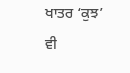ਖਾਤਰ ‘ਕੁਝ’ ਵੀ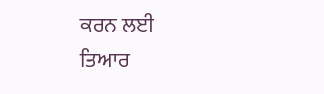ਕਰਨ ਲਈ
ਤਿਆਰ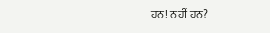ਹਨ! ਨਹੀਂ ਹਨ?